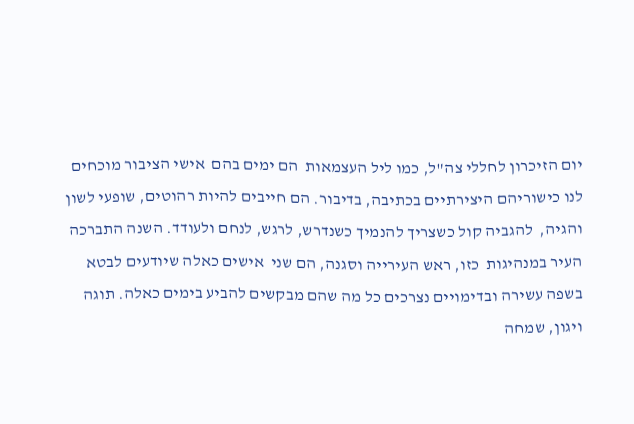יום הזיכרון לחללי צה"ל, כמו ליל העצמאות  הם ימים בהם  אישי הציבור מוכחים לנו כישוריהם היצירתיים בכתיבה, בדיבור. הם חייבים להיות רהוטים, שופעי לשון והגיה,  להגביה קול כשצריך להנמיך כשנדרש, לרגש, לנחם ולעודד. השנה התברכה העיר במנהיגות  כזו, ראש העירייה וסגנה, הם שני  אישים כאלה שיודעים לבטא בשפה עשירה ובדימויים נצרכים כל מה שהם מבקשים להביע בימים כאלה. תוגה ויגון, שמחה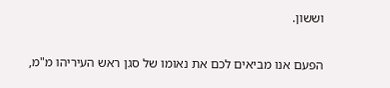וששון.

הפעם אנו מביאים לכם את נאומו של סגן ראש העיריהו מ"מ,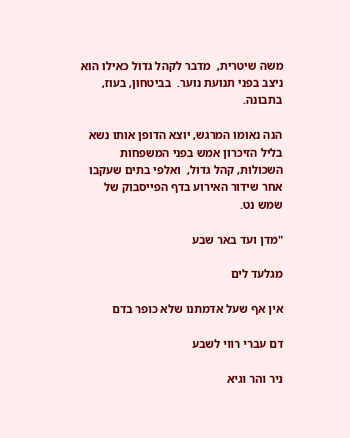משה שיטרית,  מדבר לקהל גדול כאילו הוא ניצב בפני תנועת נוער.  בביטחון, בעוז, בתבונה.

הנה נאומו המרגש, יוצא הדופן אותו נשא בליל הזיכרון אמש בפני המשפחות השכולות, קהל גדול,  ואלפי בתים שעקבו אחר שידור האירוע בדף הפייסבוק של שמש נט.

"מדן ועד באר שבע

מגלעד לים

אין אף שעל אדמתנו שלא כופר בדם

דם עברי רווי לשבע

ניר והר וגיא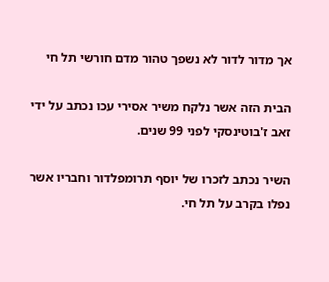אך מדור לדור לא נשפך טהור מדם חורשי תל חי

הבית הזה אשר נלקח משיר אסירי עכו נכתב על ידי זאב ז'בוטינסקי לפני 99 שנים.

השיר נכתב לזכרו של יוסף תרומפלדור וחבריו אשר נפלו בקרב על תל חי.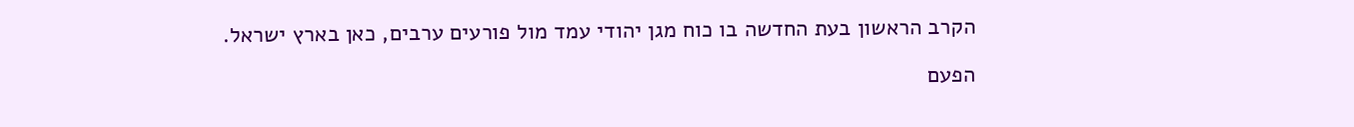הקרב הראשון בעת החדשה בו כוח מגן יהודי עמד מול פורעים ערבים, כאן בארץ ישראל.

הפעם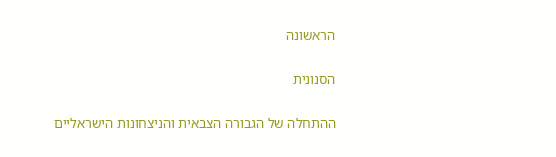הראשונה

הסנונית

ההתחלה של הגבורה הצבאית והניצחונות הישראליים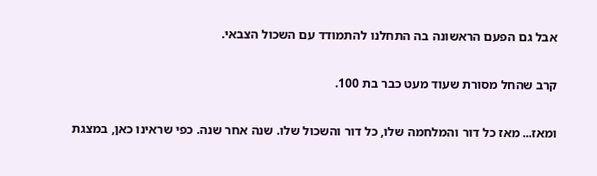אבל גם הפעם הראשונה בה התחלנו להתמודד עם השכול הצבאי.

קרב שהחל מסורת שעוד מעט כבר בת 100.

ומאז... מאז כל דור והמלחמה שלו, כל דור והשכול שלו. שנה אחר שנה. כפי שראינו כאן, במצגת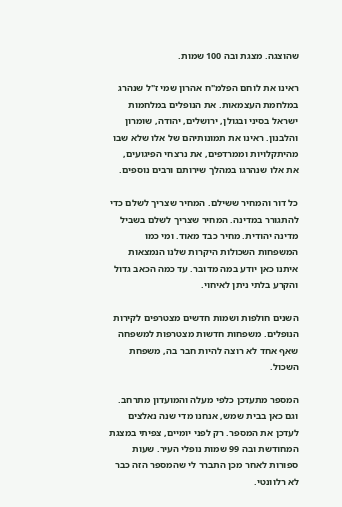שהוצגה. מצגת ובה 100 שמות.

ראינו את לוחם הפלמ"ח אהרון שמי ז"ל שנהרג במלחמת העצמאות. את הנופלים במלחמות ישראל בסיני ובגולן, ירושלים, יהודה, שומרון והלבנון. ראינו את תמונותיהם של אלו שלא שבו מהיתקלויות וממרדפים, את נרצחי הפיגועים, את אלו שנהרגו במהלך שירותם ורבים נוספים.

כל דור והמחיר ששילם. המחיר שצריך לשלם כדי להתגורר במדינה. המחיר שצריך לשלם בשביל מדינה יהודית. מחיר כבד מאוד. ומי כמו המשפחות השכולות היקרות שלנו הנמצאות איתנו כאן יודע במה מדובר. עד כמה הכאב גדול והקרע בלתי ניתן לאיחוי.

השנים חולפות ושמות חדשים מצטרפים לקירות הנופלים. משפחות חדשות מצטרפות למשפחה שאף אחד לא רוצה להיות חבר בה, משפחת השכול.

המספר מתעדכן כלפי מעלה והמועדון מתרחב. וגם כאן בבית שמש, אנחנו מדי שנה נאלצים לעדכן את המספר. רק לפני יומיים, צפיתי במצגת המחודשת ובה 99 שמות נופלי העיר. שעות ספורות לאחר מכן התברר לי שהמספר הזה כבר לא רלוונטי.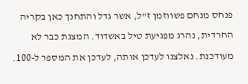פנחס מנחם פשווזמן ז"ל, אשר גדל והתחנך כאן בקריה החרדית, נהרג מפגיעת טיל באשדוד. המצגת כבר לא מעודכנת. נאלצנו לעדכן אותה, לעדכן את המספר ל-100.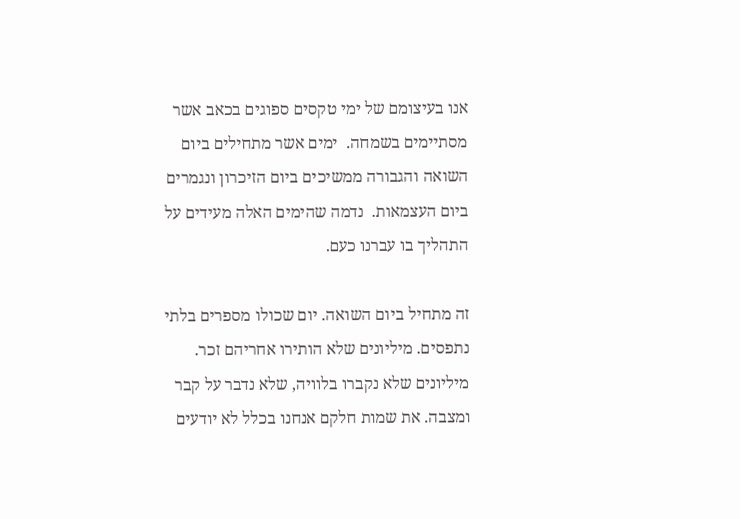אנו בעיצומם של ימי טקסים ספוגים בכאב אשר מסתיימים בשמחה.  ימים אשר מתחילים ביום השואה והגבורה ממשיכים ביום הזיכרון ונגמרים ביום העצמאות.  נדמה שהימים האלה מעידים על התהליך בו עברנו כעם.

זה מתחיל ביום השואה. יום שכולו מספרים בלתי נתפסים. מיליונים שלא הותירו אחריהם זכר.  מיליונים שלא נקברו בלוויה, שלא נדבר על קבר ומצבה. את שמות חלקם אנחנו בכלל לא יודעים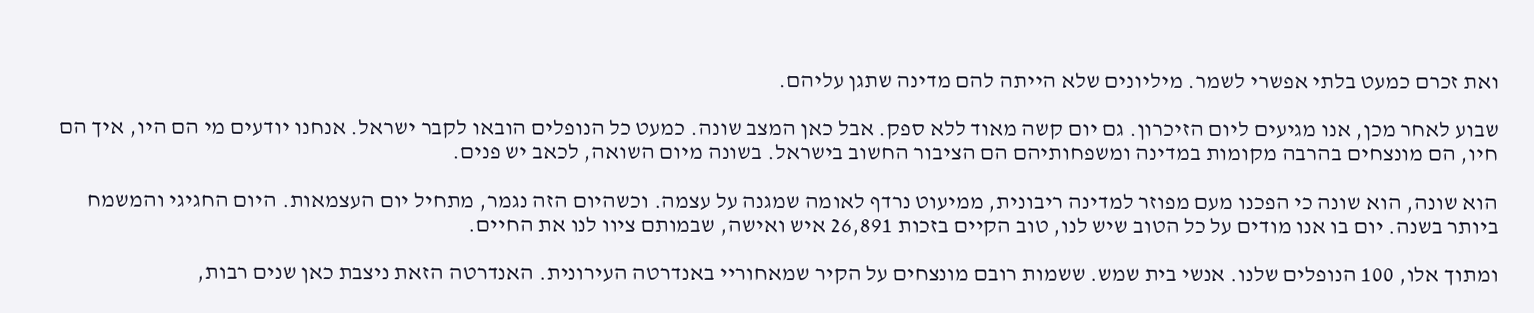ואת זכרם כמעט בלתי אפשרי לשמר. מיליונים שלא הייתה להם מדינה שתגן עליהם.

שבוע לאחר מכן, אנו מגיעים ליום הזיכרון. גם יום קשה מאוד ללא ספק. אבל כאן המצב שונה. כמעט כל הנופלים הובאו לקבר ישראל. אנחנו יודעים מי הם היו, איך הם חיו, הם מונצחים בהרבה מקומות במדינה ומשפחותיהם הם הציבור החשוב בישראל. בשונה מיום השואה, לכאב יש פנים.

הוא שונה, הוא שונה כי הפכנו מעם מפוזר למדינה ריבונית, ממיעוט נרדף לאומה שמגנה על עצמה. וכשהיום הזה נגמר, מתחיל יום העצמאות. היום החגיגי והמשמח ביותר בשנה. יום בו אנו מודים על כל הטוב שיש לנו, טוב הקיים בזכות 26,891 איש ואישה, שבמותם ציוו לנו את החיים.

ומתוך אלו, 100 הנופלים שלנו. אנשי בית שמש. ששמות רובם מונצחים על הקיר שמאחוריי באנדרטה העירונית. האנדרטה הזאת ניצבת כאן שנים רבות,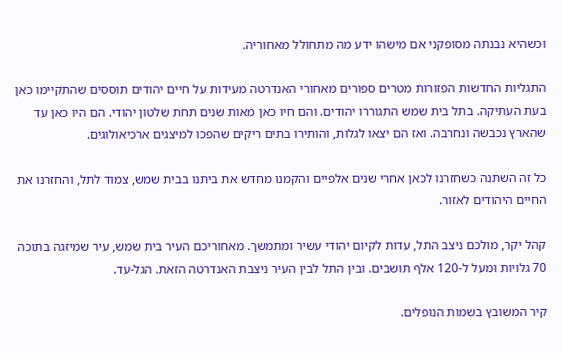וכשהיא נבנתה מסופקני אם מישהו ידע מה מתחולל מאחוריה.

התגליות החדשות הפזורות מטרים ספורים מאחורי האנדרטה מעידות על חיים יהודים תוססים שהתקיימו כאן בעת העתיקה. בתל בית שמש התגוררו יהודים. והם חיו כאן מאות שנים תחת שלטון יהודי. הם היו כאן עד שהארץ נכבשה ונחרבה. ואז הם יצאו לגלות, והותירו בתים ריקים שהפכו למיצגים ארכיאולוגים.

כל זה השתנה כשחזרנו לכאן אחרי שנים אלפיים והקמנו מחדש את ביתנו בבית שמש, צמוד לתל, והחזרנו את החיים היהודים לאזור.

קהל יקר, מולכם ניצב התל, עדות לקיום יהודי עשיר ומתמשך. מאחוריכם העיר בית שמש, עיר שמיזגה בתוכה 70 גלויות ומעל ל-120 אלף תושבים. ובין התל לבין העיר ניצבת האנדרטה הזאת. הגל-עד.

קיר המשובץ בשמות הנופלים.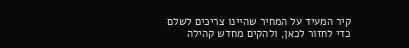קיר המעיד על המחיר שהיינו צריכים לשלם כדי לחזור לכאן, ולהקים מחדש קהילה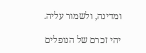ומדינה, ולשמור עליה.

יהי זכרם של הנופלים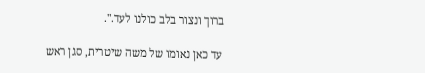ברוך ונצור בלב כולנו לעד.".

 עד כאן נאומו של משה שיטרית, סגן ראש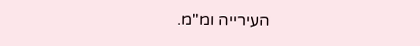העירייה ומ"מ.